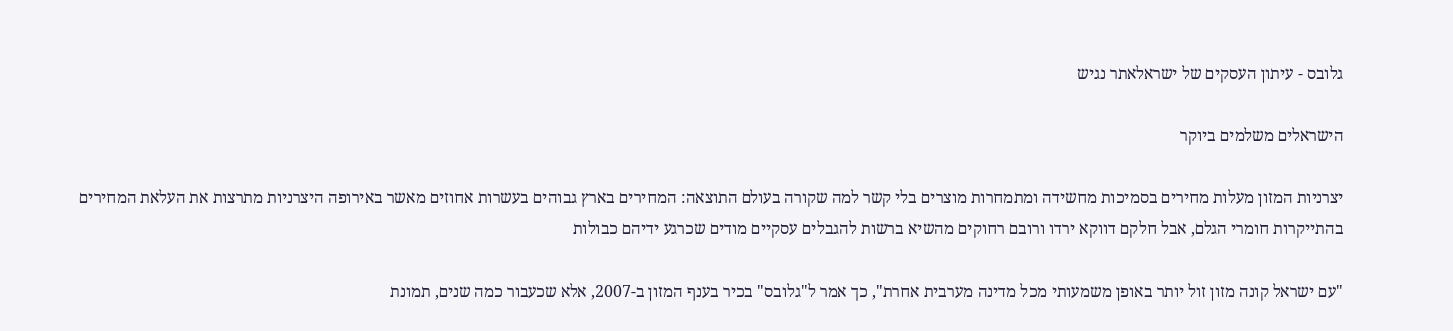גלובס - עיתון העסקים של ישראלאתר נגיש

הישראלים משלמים ביוקר

יצרניות המזון מעלות מחירים בסמיכות מחשידה ומתמחרות מוצרים בלי קשר למה שקורה בעולם התוצאה: המחירים בארץ גבוהים בעשרות אחוזים מאשר באירופה היצרניות מתרצות את העלאת המחירים בהתייקרות חומרי הגלם, אבל חלקם דווקא ירדו ורובם רחוקים מהשיא ברשות להגבלים עסקיים מודים שכרגע ידיהם כבולות

"עם ישראל קונה מזון זול יותר באופן משמעותי מכל מדינה מערבית אחרת", כך אמר ל"גלובס" בכיר בענף המזון ב-2007, אלא שכעבור כמה שנים, תמונת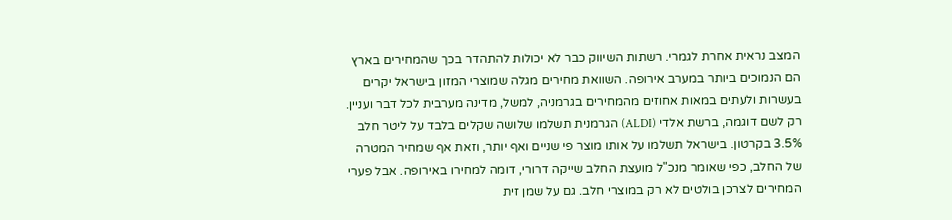המצב נראית אחרת לגמרי. רשתות השיווק כבר לא יכולות להתהדר בכך שהמחירים בארץ הם הנמוכים ביותר במערב אירופה. השוואת מחירים מגלה שמוצרי המזון בישראל יקרים בעשרות ולעתים במאות אחוזים מהמחירים בגרמניה, למשל, מדינה מערבית לכל דבר ועניין. רק לשם דוגמה, ברשת אלדי (ALDI) הגרמנית תשלמו שלושה שקלים בלבד על ליטר חלב 3.5% בקרטון. בישראל תשלמו על אותו מוצר פי שניים ואף יותר, וזאת אף שמחיר המטרה של החלב, כפי שאומר מנכ"ל מועצת החלב שייקה דרורי, דומה למחירו באירופה. אבל פערי המחירים לצרכן בולטים לא רק במוצרי חלב. גם על שמן זית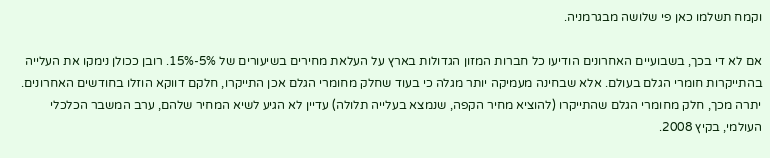וקמח תשלמו כאן פי שלושה מבגרמניה.

אם לא די בכך, בשבועיים האחרונים הודיעו כל חברות המזון הגדולות בארץ על העלאת מחירים בשיעורים של 5%-15%. רובן ככולן נימקו את העלייה בהתייקרות חומרי הגלם בעולם. אלא שבחינה מעמיקה יותר מגלה כי בעוד שחלק מחומרי הגלם אכן התייקרו, חלקם דווקא הוזלו בחודשים האחרונים. יתרה מכך, חלק מחומרי הגלם שהתייקרו (להוציא מחיר הקפה, שנמצא בעלייה תלולה) עדיין לא הגיע לשיא המחיר שלהם, ערב המשבר הכלכלי העולמי, בקיץ 2008.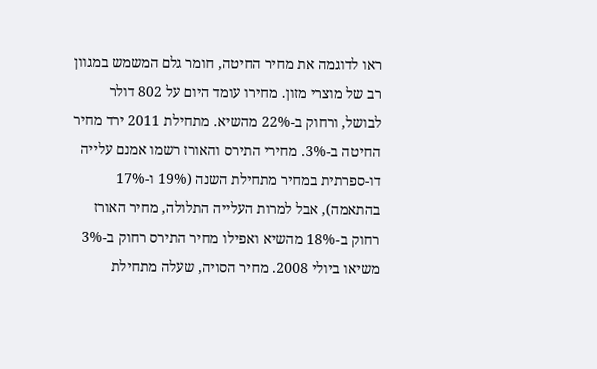ראו לדוגמה את מחיר החיטה, חומר גלם המשמש במגוון רב של מוצרי מזון. מחירו עומד היום על 802 דולר לבושל, ורחוק ב-22% מהשיא. מתחילת 2011 ירד מחיר החיטה ב-3%. מחירי התירס והאורז רשמו אמנם עלייה דו-ספרתית במחיר מתחילת השנה (19% ו-17% בהתאמה), אבל למרות העלייה התלולה, מחיר האורז רחוק ב-18% מהשיא ואפילו מחיר התירס רחוק ב-3% משיאו ביולי 2008. מחיר הסויה, שעלה מתחילת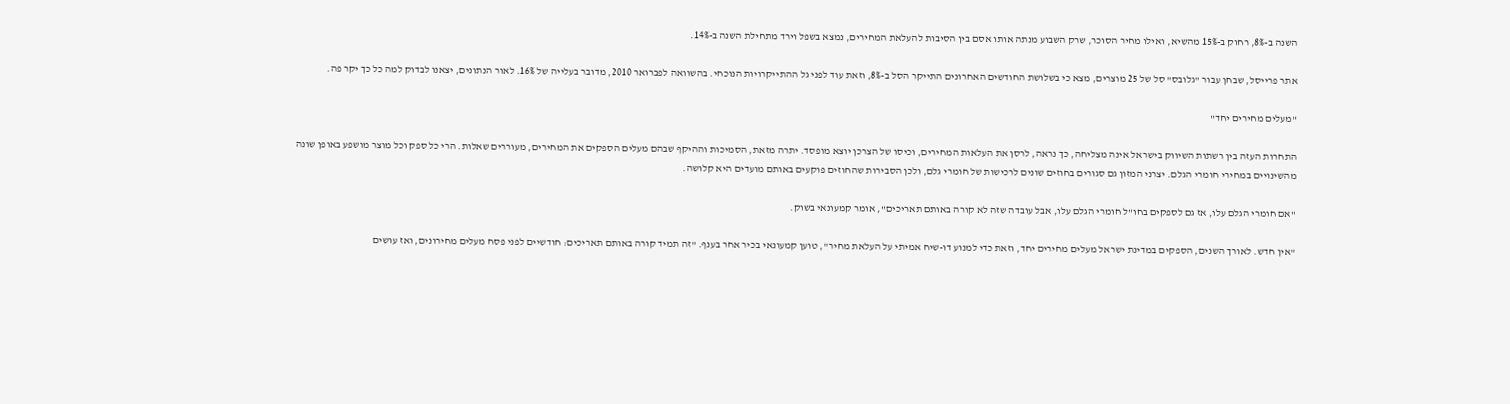השנה ב-8%, רחוק ב-15% מהשיא, ואילו מחיר הסוכר, שרק השבוע מנתה אותו אסם בין הסיבות להעלאת המחירים, נמצא בשפל וירד מתחילת השנה ב-14%.

אתר פרייסל, שבחן עבור "גלובס" סל של 25 מוצרים, מצא כי בשלושת החודשים האחרונים התייקר הסל ב-8%, וזאת עוד לפני גל ההתייקרויות הנוכחי. בהשוואה לפברואר 2010, מדובר בעלייה של 16%. לאור הנתונים, יצאנו לבדוק למה כל כך יקר פה.

"מעלים מחירים יחד"

התחרות העזה בין רשתות השיווק בישראל אינה מצליחה, כך נראה, לרסן את העלאות המחירים, וכיסו של הצרכן יוצא מופסד. יתרה מזאת, הסמיכות וההיקף שבהם מעלים הספקים את המחירים, מעוררים שאלות. הרי כל ספק וכל מוצר מושפע באופן שונה מהשינויים במחירי חומרי הגלם. יצרני המזון גם סגורים בחוזים שונים לרכישות של חומרי גלם, ולכן הסבירות שהחוזים פוקעים באותם מועדים היא קלושה.

"אם חומרי הגלם עלו, אז גם לספקים בחו"ל חומרי הגלם עלו, אבל עובדה שזה לא קורה באותם תאריכים", אומר קמעונאי בשוק.

"אין חדש. לאורך השנים, הספקים במדינת ישראל מעלים מחירים יחד, וזאת כדי למנוע דו-שיח אמיתי על העלאת מחיר", טוען קמעונאי בכיר אחר בענף. "זה תמיד קורה באותם תאריכים: חודשיים לפני פסח מעלים מחירונים, ואז עושים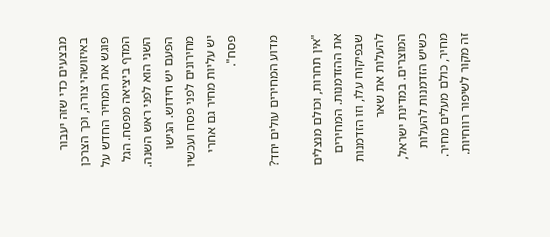מבצעים כדי שזה יעבור באיזושהי צורה, וכך הצרכן פוגש את המחיר החדש על המדף ביציאה מפסח. הגל השני הוא לפני ראש השנה. הפעם יש חידוש. הגישו מחירונים לפני פסח ועכשיו יש עליות מחיר גם אחרי פסח".

מדוע המחירים עולים יחד?

"אין תחרות, וכולם מנצלים את ההזדמנות. המחירים שבפיקוח עלו, וזו הזדמנות להעלות את שאר המוצרים. במדינת ישראל, כשיש הזדמנות להעלות מחיר, כולם מעלים מחיר. זה מקור לשיפור רווחיות.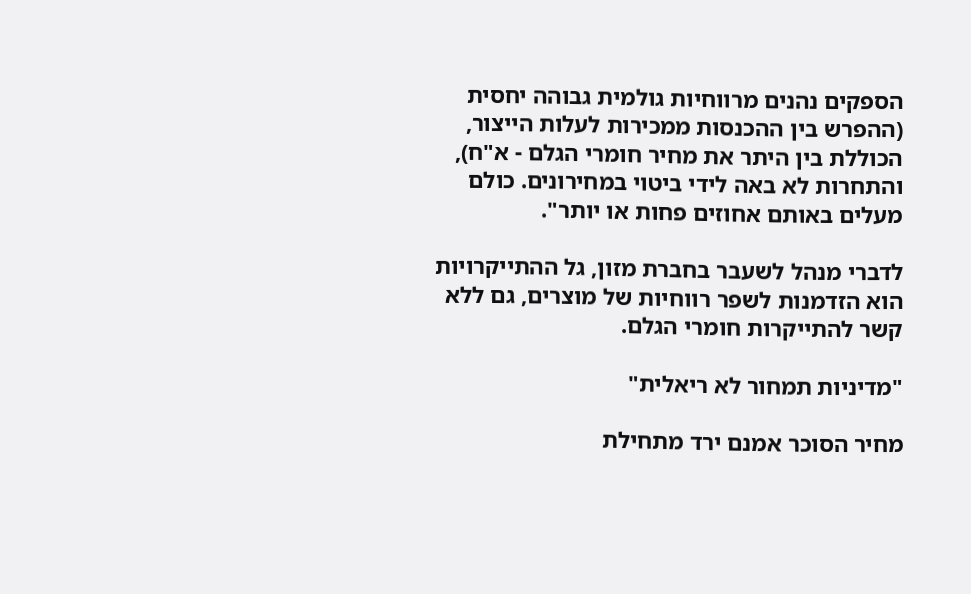הספקים נהנים מרווחיות גולמית גבוהה יחסית (ההפרש בין ההכנסות ממכירות לעלות הייצור, הכוללת בין היתר את מחיר חומרי הגלם - א"ח), והתחרות לא באה לידי ביטוי במחירונים. כולם מעלים באותם אחוזים פחות או יותר".

לדברי מנהל לשעבר בחברת מזון, גל ההתייקרויות הוא הזדמנות לשפר רווחיות של מוצרים, גם ללא קשר להתייקרות חומרי הגלם.

"מדיניות תמחור לא ריאלית"

מחיר הסוכר אמנם ירד מתחילת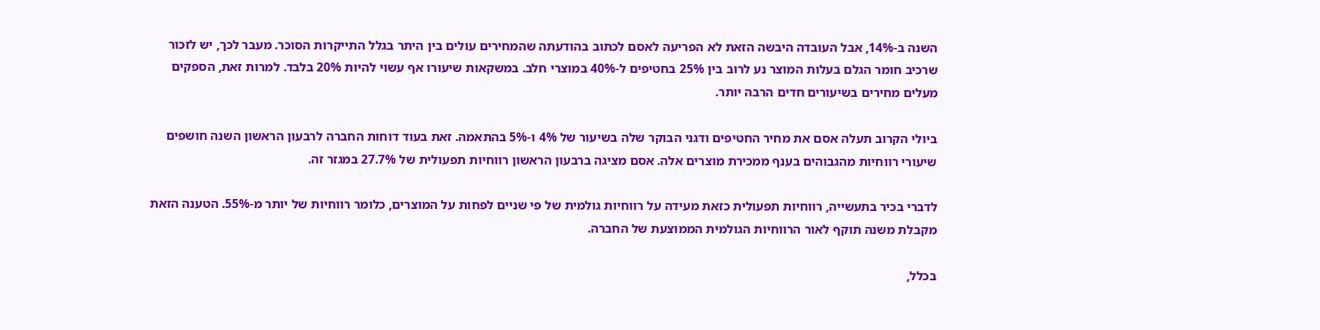השנה ב-14%, אבל העובדה היבשה הזאת לא הפריעה לאסם לכתוב בהודעתה שהמחירים עולים בין היתר בגלל התייקרות הסוכר. מעבר לכך, יש לזכור שרכיב חומר הגלם בעלות המוצר נע לרוב בין 25% בחטיפים ל-40% במוצרי חלב. במשקאות שיעורו אף עשוי להיות 20% בלבד. למרות זאת, הספקים מעלים מחירים בשיעורים חדים הרבה יותר.

ביולי הקרוב תעלה אסם את מחיר החטיפים ודגני הבוקר שלה בשיעור של 4% ו-5% בהתאמה. זאת בעוד דוחות החברה לרבעון הראשון השנה חושפים שיעורי רווחיות מהגבוהים בענף ממכירת מוצרים אלה. אסם מציגה ברבעון הראשון רווחיות תפעולית של 27.7% במגזר זה.

לדברי בכיר בתעשייה, רווחיות תפעולית כזאת מעידה על רווחיות גולמית של פי שניים לפחות על המוצרים, כלומר רווחיות של יותר מ-55%. הטענה הזאת מקבלת משנה תוקף לאור הרווחיות הגולמית הממוצעת של החברה.

בכלל,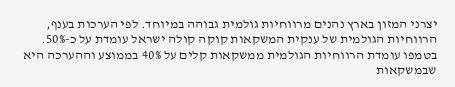יצרני המזון בארץ נהנים מרווחיות גולמית גבוהה במיוחד. לפי הערכות בענף, הרווחיות הגולמית של ענקית המשקאות קוקה קולה ישראל עומדת על כ-50%. בטמפו עומדת הרווחיות הגולמית ממשקאות קלים על 40% בממוצע וההערכה היא שבמשקאות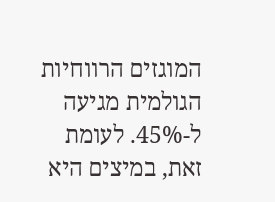המוגזים הרווחיות הגולמית מגיעה ל-45%. לעומת זאת, במיצים היא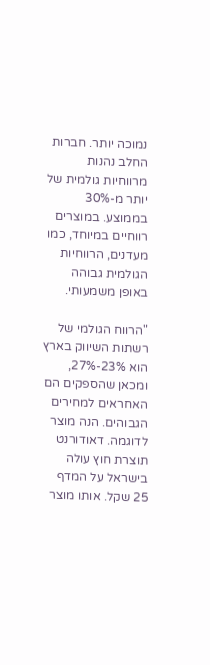נמוכה יותר. חברות החלב נהנות מרווחיות גולמית של יותר מ-30% בממוצע. במוצרים רווחיים במיוחד, כמו מעדנים, הרווחיות הגולמית גבוהה באופן משמעותי.

"הרווח הגולמי של רשתות השיווק בארץ הוא 23%-27%, ומכאן שהספקים הם האחראים למחירים הגבוהים. הנה מוצר לדוגמה. דאודורנט תוצרת חוץ עולה בישראל על המדף 25 שקל. אותו מוצר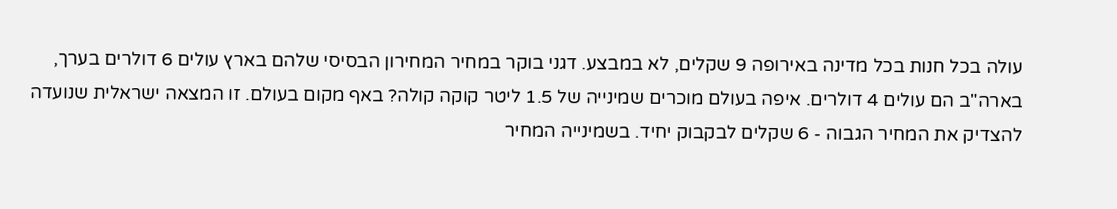עולה בכל חנות בכל מדינה באירופה 9 שקלים, לא במבצע. דגני בוקר במחיר המחירון הבסיסי שלהם בארץ עולים 6 דולרים בערך, בארה"ב הם עולים 4 דולרים. איפה בעולם מוכרים שמינייה של 1.5 ליטר קוקה קולה? באף מקום בעולם. זו המצאה ישראלית שנועדה להצדיק את המחיר הגבוה - 6 שקלים לבקבוק יחיד. בשמינייה המחיר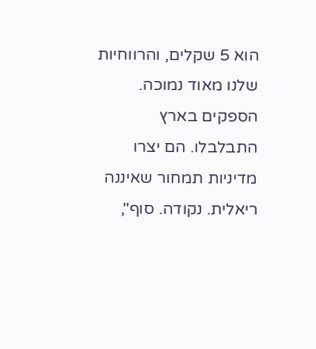הוא 5 שקלים, והרווחיות שלנו מאוד נמוכה. הספקים בארץ התבלבלו. הם יצרו מדיניות תמחור שאיננה ריאלית. נקודה. סוף",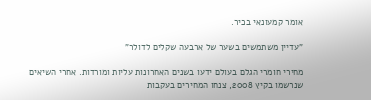אומר קמעונאי בכיר.

"עדיין משתמשים בשער של ארבעה שקלים לדולר"

מחירי חומרי הגלם בעולם ידעו בשנים האחרונות עליות ומורדות. אחרי השיאים שנרשמו בקיץ 2008, צנחו המחירים בעקבות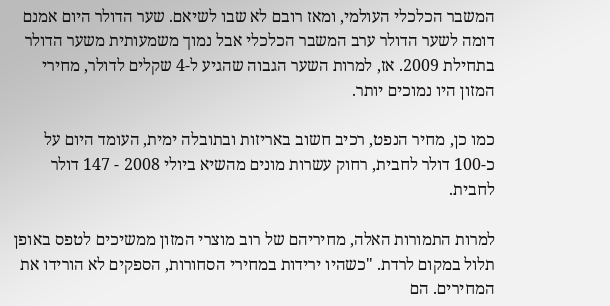המשבר הכלכלי העולמי, ומאז רובם לא שבו לשיאם. שער הדולר היום אמנם דומה לשער הדולר ערב המשבר הכלכלי אבל נמוך משמעותית משער הדולר בתחילת 2009. אז, למרות השער הגבוה שהגיע ל-4 שקלים לדולר, מחירי המזון היו נמוכים יותר.

כמו כן, מחיר הנפט, רכיב חשוב באריזות ובתובלה ימית, העומד היום על כ-100 דולר לחבית, רחוק עשרות מונים מהשיא ביולי 2008 - 147 דולר לחבית.

למרות התמורות האלה, מחיריהם של רוב מוצרי המזון ממשיכים לטפס באופן תלול במקום לרדת. "כשהיו ירידות במחירי הסחורות, הספקים לא הורידו את המחירים. הם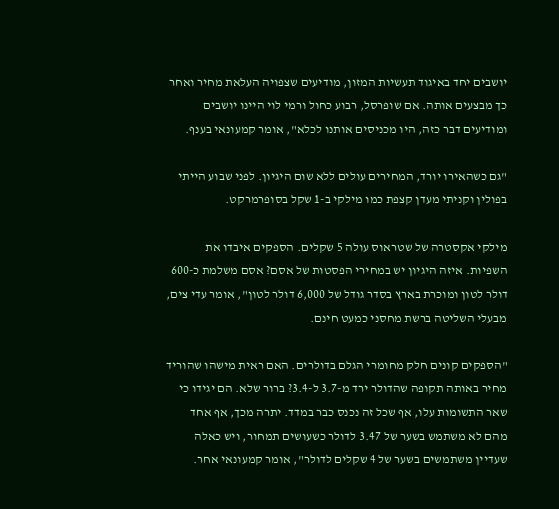יושבים יחד באיגוד תעשיות המזון, מודיעים שצפויה העלאת מחיר ואחר כך מבצעים אותה. אם שופרסל, רבוע כחול ורמי לוי היינו יושבים ומודיעים דבר כזה, היו מכניסים אותנו לכלא", אומר קמעונאי בענף.

"גם כשהאירו יורד, המחירים עולים ללא שום היגיון. לפני שבוע הייתי בפולין וקניתי מעדן קצפת כמו מילקי ב-1 שקל בסופרמרקט.

מילקי אקסטרה של שטראוס עולה 5 שקלים. הספקים איבדו את השפיות. איזה היגיון יש במחירי הפסטות של אסם? אסם משלמת כ-600 דולר לטון ומוכרת בארץ בסדר גודל של 6,000 דולר לטון", אומר עדי צים, מבעלי השליטה ברשת מחסני כמעט חינם.

"הספקים קונים חלק מחומרי הגלם בדולרים. האם ראית מישהו שהוריד מחיר באותה תקופה שהדולר ירד מ-3.7 ל-3.4? ברור שלא. הם יגידו כי שאר התשומות עלו, אף שכל זה נכנס כבר במדד. יתרה מכך, אף אחד מהם לא משתמש בשער של 3.47 לדולר כשעושים תמחור, ויש כאלה שעדיין משתמשים בשער של 4 שקלים לדולר", אומר קמעונאי אחר.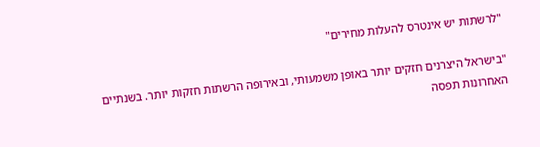"לרשתות יש אינטרס להעלות מחירים"

"בישראל היצרנים חזקים יותר באופן משמעותי, ובאירופה הרשתות חזקות יותר. בשנתיים האחרונות תפסה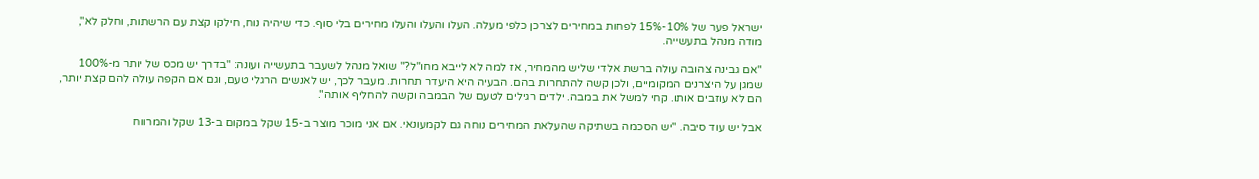ישראל פער של 10%-15% לפחות במחירים לצרכן כלפי מעלה. העלו והעלו והעלו מחירים בלי סוף. כדי שיהיה נוח, חילקו קצת עם הרשתות, וחלק לא", מודה מנהל בתעשייה.

"אם גבינה צהובה עולה ברשת אלדי שליש מהמחיר, אז למה לא לייבא מחו"ל?" שואל מנהל לשעבר בתעשייה ועונה: "בדרך יש מכס של יותר מ-100% שמגן על היצרנים המקומיים, ולכן קשה להתחרות בהם. הבעיה היא היעדר תחרות. מעבר לכך, יש לאנשים הרגלי טעם, וגם אם הקפה עולה להם קצת יותר, הם לא עוזבים אותו. קחי למשל את במבה. ילדים רגילים לטעם של הבמבה וקשה להחליף אותה".

אבל יש עוד סיבה. "יש הסכמה בשתיקה שהעלאת המחירים נוחה גם לקמעונאי. אם אני מוכר מוצר ב-15 שקל במקום ב-13 שקל והמרווח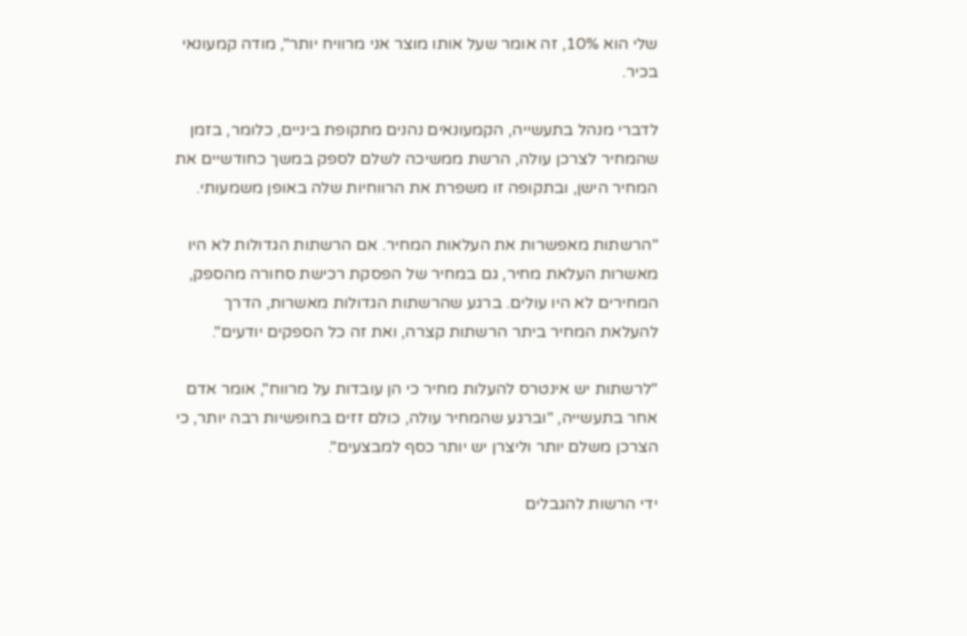שלי הוא 10%, זה אומר שעל אותו מוצר אני מרוויח יותר", מודה קמעונאי בכיר.

לדברי מנהל בתעשייה, הקמעונאים נהנים מתקופת ביניים, כלומר, בזמן שהמחיר לצרכן עולה, הרשת ממשיכה לשלם לספק במשך כחודשיים את המחיר הישן, ובתקופה זו משפרת את הרווחיות שלה באופן משמעותי.

"הרשתות מאפשרות את העלאות המחיר. אם הרשתות הגדולות לא היו מאשרות העלאת מחיר, גם במחיר של הפסקת רכישת סחורה מהספק, המחירים לא היו עולים. ברגע שהרשתות הגדולות מאשרות, הדרך להעלאת המחיר ביתר הרשתות קצרה, ואת זה כל הספקים יודעים".

"לרשתות יש אינטרס להעלות מחיר כי הן עובדות על מרווח", אומר אדם אחר בתעשייה, "וברגע שהמחיר עולה, כולם זזים בחופשיות רבה יותר, כי הצרכן משלם יותר וליצרן יש יותר כסף למבצעים".

ידי הרשות להגבלים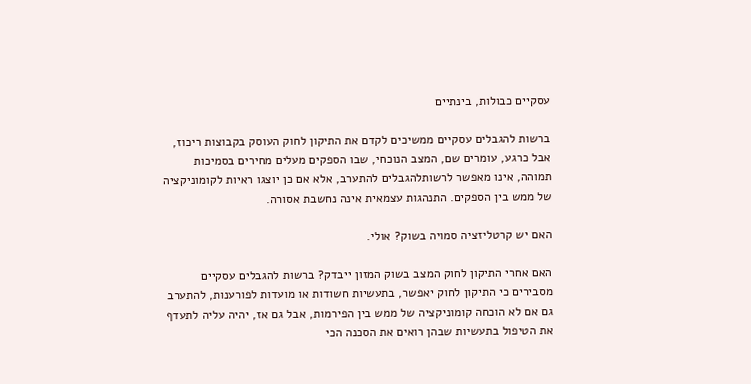עסקיים כבולות, בינתיים

ברשות להגבלים עסקיים ממשיכים לקדם את התיקון לחוק העוסק בקבוצות ריכוז, אבל כרגע, עומרים שם, המצב הנוכחי, שבו הספקים מעלים מחירים בסמיכות תמוהה, אינו מאפשר לרשותלהגבלים להתערב, אלא אם כן יוצגו ראיות לקומוניקציה של ממש בין הספקים. התנהגות עצמאית אינה נחשבת אסורה.

האם יש קרטליזציה סמויה בשוק? אולי.

האם אחרי התיקון לחוק המצב בשוק המזון ייבדק? ברשות להגבלים עסקיים מסבירים כי התיקון לחוק יאפשר, בתעשיות חשודות או מועדות לפורענות, להתערב גם אם לא הוכחה קומוניקציה של ממש בין הפירמות, אבל גם אז, יהיה עליה לתעדף את הטיפול בתעשיות שבהן רואים את הסכנה הכי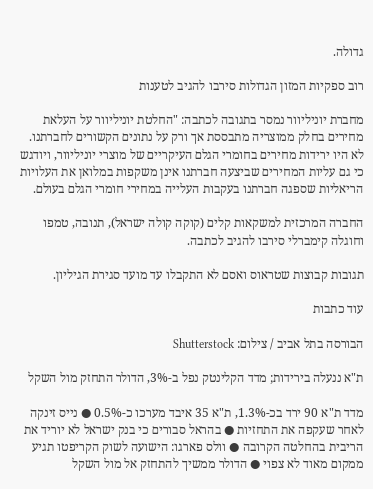גדולה.

רוב ספקיות המזון הגדולות סירבו להגיב לטענות

מחברת יוניליוור נמסר בתגובה לכתבה: "החלטת יוניליוור על העלאת מחירים בחלק ממוצריה מתבססת אך ורק על נתונים הקשורים לחברתנו. לא היו ירידות מחירים בחומרי הגלם העיקריים של מוצרי יוניליוור, ויודגש כי גם עליות המחירים שביצעה חברתנו אינן משקפות במלואן את העלויות הריאליות שספגה חברתנו בעקבות העלייה במחירי חומרי הגלם בעולם.

החברה המרכזית למשקאות קלים (קוקה קולה ישראל), תנובה, טמפו וחוגלה קימברלי סירבו להגיב לכתבה.

תגובות קבוצות שטראוס ואסם לא התקבלו עד מועד סגירת הגיליון.

עוד כתבות

הבורסה בתל אביב / צילום: Shutterstock

ת"א ננעלה בירידות; מדד הקלינטק נפל ב-3%, הדולר התחזק מול השקל

מדד ת"א 90 ירד בכ-1.3%, ת"א 35 איבד מערכו כ-0.5% ● נייס זינקה לאחר שעקפה את התחזיות ● בהראל סבורים כי בנק ישראל לא יוריד את הריבית בהחלטה הקרובה ● וולס פארגו: הישועה לשוק הקריפטו תגיע ממקום מאוד לא צפוי ● הדולר ממשיך להתחזק אל מול השקל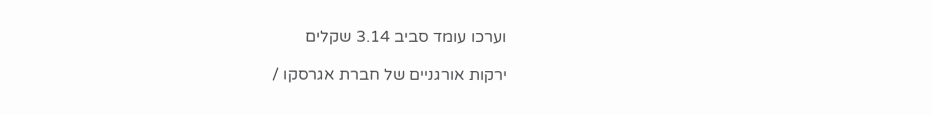וערכו עומד סביב 3.14 שקלים

ירקות אורגניים של חברת אגרסקו /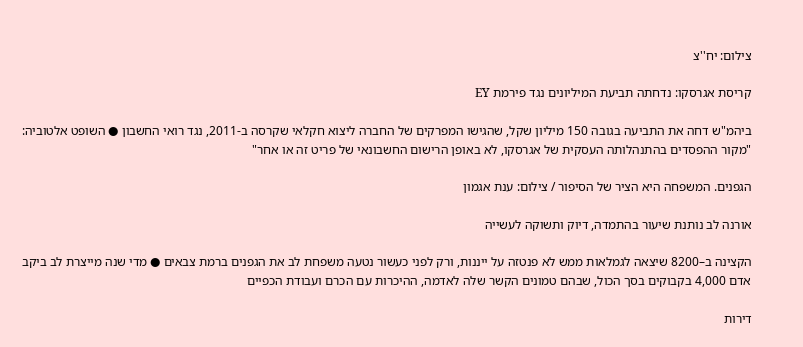צילום: יח''צ

קריסת אגרסקו: נדחתה תביעת המיליונים נגד פירמת EY

ביהמ"ש דחה את התביעה בגובה 150 מיליון שקל, שהגישו המפרקים של החברה ליצוא חקלאי שקרסה ב-2011, נגד רואי החשבון ● השופט אלטוביה: "מקור ההפסדים בהתנהלותה העסקית של אגרסקו, לא באופן הרישום החשבונאי של פריט זה או אחר"

הגפנים. המשפחה היא הציר של הסיפור / צילום: ענת אגמון

אורנה לב נותנת שיעור בהתמדה, דיוק ותשוקה לעשייה

הקצינה ב–8200 שיצאה לגמלאות ממש לא פנטזה על ייננות, ורק לפני כעשור נטעה משפחת לב את הגפנים ברמת צבאים ● מדי שנה מייצרת לב ביקב אדם 4,000 בקבוקים בסך הכול, שבהם טמונים הקשר שלה לאדמה, ההיכרות עם הכרם ועבודת הכפיים

דירות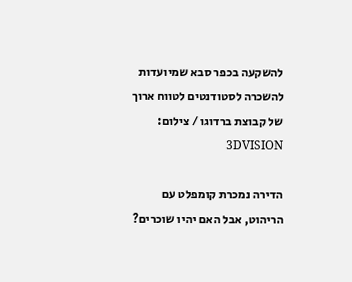להשקעה בכפר סבא שמיועדות להשכרה לסטודנטים לטווח ארוך של קבוצת ברדוגו / צילום: 3DVISION

הדירה נמכרת קומפלט עם הריהוט, אבל האם יהיו שוכרים?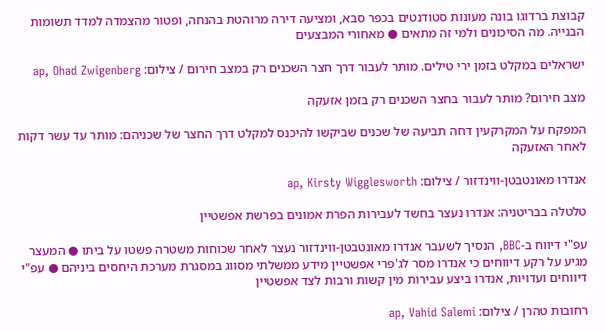קבוצת ברדוגו בונה מעונות סטודנטים בכפר סבא, ומציעה דירה מרוהטת בהנחה, ופטור מהצמדה למדד תשומות הבנייה. מה הסיכונים ולמי זה מתאים ● מאחורי המבצעים

ישראלים במקלט בזמן ירי טילים. מותר לעבור דרך חצר השכנים רק במצב חירום / צילום: ap, Ohad Zwigenberg

מצב חירום? מותר לעבור בחצר השכנים רק בזמן אזעקה

המפקח על המקרקעין דחה תביעה של שכנים שביקשו להיכנס למקלט דרך החצר של שכניהם: מותר עד עשר דקות לאחר האזעקה

אנדרו מאונטבטן-ווינדזור / צילום: ap, Kirsty Wigglesworth

טלטלה בבריטניה: אנדרו נעצר בחשד לעבירות הפרת אמונים בפרשת אפשטיין

עפ"י דיווח ב-BBC, הנסיך לשעבר אנדרו מאונטבטן-ווינדזור נעצר לאחר שכוחות משטרה פשטו על ביתו ● המעצר מגיע על רקע דיווחים כי אנדרו מסר לג'פרי אפשטיין מידע ממשלתי מסווג במסגרת מערכת היחסים ביניהם ● עפ"י דיווחים ועדויות, אנדרו ביצע עבירות מין קשות ורבות לצד אפשטיין

רחובות טהרן / צילום: ap, Vahid Salemi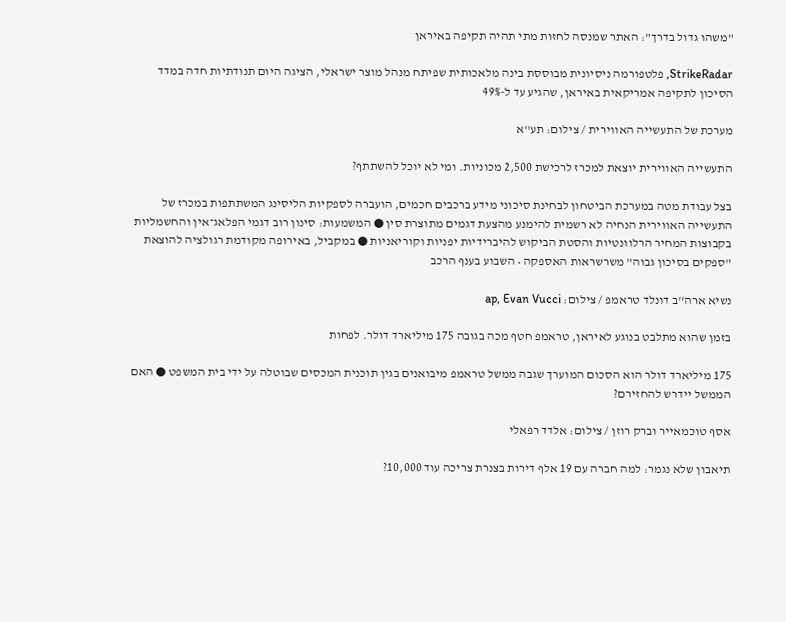"משהו גדול בדרך": האתר שמנסה לחזות מתי תהיה תקיפה באיראן

StrikeRadar, פלטפורמה ניסיונית מבוססת בינה מלאכותית שפיתח מנהל מוצר ישראלי, הציגה היום תנודתיות חדה במדד הסיכון לתקיפה אמריקאית באיראן, שהגיע עד ל-49%

מערכת של התעשייה האווירית / צילום: תע''א

התעשייה האווירית יוצאת למכרז לרכישת 2,500 מכוניות. ומי לא יוכל להשתתף?

בצל עבודת מטה במערכת הביטחון לבחינת סיכוני מידע ברכבים חכמים, הועברה לספקיות הליסינג המשתתפות במכרז של התעשייה האווירית הנחיה לא רשמית להימנע מהצעת דגמים מתוצרת סין ● המשמעות: סינון רוב דגמי הפלאג־אין והחשמליות בקבוצות המחיר הרלוונטיות והסטת הביקוש להיברידיות יפניות וקוריאניות ● במקביל, באירופה מקודמת רגולציה להוצאת "ספקים בסיכון גבוה" משרשראות האספקה • השבוע בענף הרכב

נשיא ארה''ב דונלד טראמפ / צילום: ap, Evan Vucci

בזמן שהוא מתלבט בנוגע לאיראן, טראמפ חטף מכה בגובה 175 מיליארד דולר. לפחות

175 מיליארד דולר הוא הסכום המוערך שגבה ממשל טראמפ מיבואנים בגין תוכנית המכסים שבוטלה על ידי בית המשפט ● האם הממשל יידרש להחזירם?

אסף טוכמאייר וברק רוזן / צילום: אלדד רפאלי

תיאבון שלא נגמר: למה חברה עם 19 אלף דירות בצנרת צריכה עוד 10,000?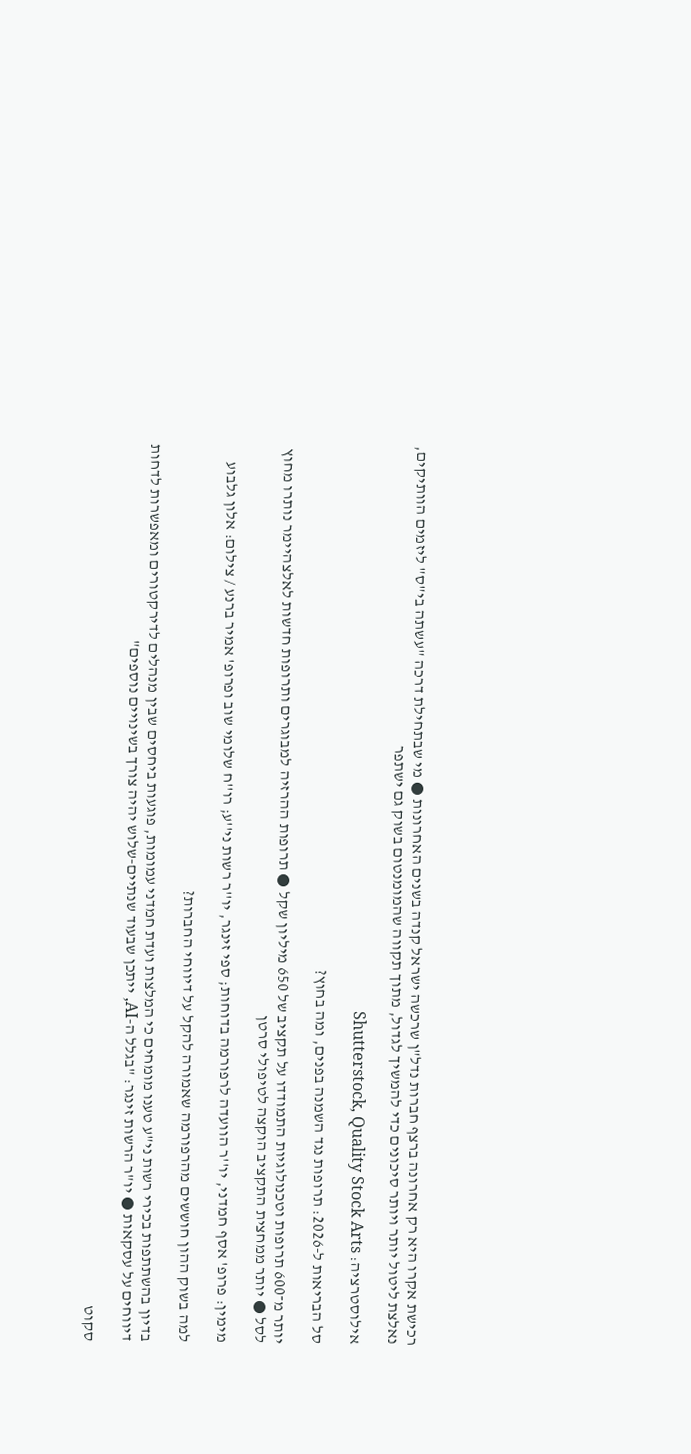רכישת אקרו היא רק אחרונה ברצף חברות נדל"ן שרכשה ישראל קנדה בשנים האחרונות ● מי שבתחילת דרכה "עשתה בי"ס" ליזמים הוותיקים, נאלצת ליטול יותר ויותר סיכונים כדי להמשיך לגדול, מתוך תקווה שהמומנטום בשוק גם ישתפר

אילוסטרציה: Shutterstock, Quality Stock Arts

סל הבריאות ל-2026: תרופות נגד השמנה בפנים, ומה בחוץ?

יותר מ־600 תרופות וטכנולוגיות התמודדו על תקציב של 650 מיליון שקל ● תרופות ההרזיה למבוגרים ותרופות חדשות לאלצהיימר נותרו מחוץ לסל ● יותר ממחצית התקציב הוקצה לטיפולי סרטן

מימין: פרופ' אסף חמדני, יו''ר הוועדה לרפורמה בדוחות; ספי זינגר, יו''ר רשות ני''ע; רו''ח שלומי שוב ופרופ' אמיר ברנע / צילום: אלון גלבוע

למה בשוק ההון חוששים מהרפורמה שאמורה להקל על דיווחי החברות?

בדיון בהשתתפות בכירי רשות ני"ע טענו מומחים כי המלצות ועדת חמדני עמומות, פוגעות ביחסים שבין מנהלים לדירקטורים ומאפשרות לדחות דיווחים על עסקאות ● יו"ר הרשות זינגר: "בגלל ה-AI, ייתכן שבעוד שנתיים-שלוש יהיה צורך בשינויים נוספים"

סקוט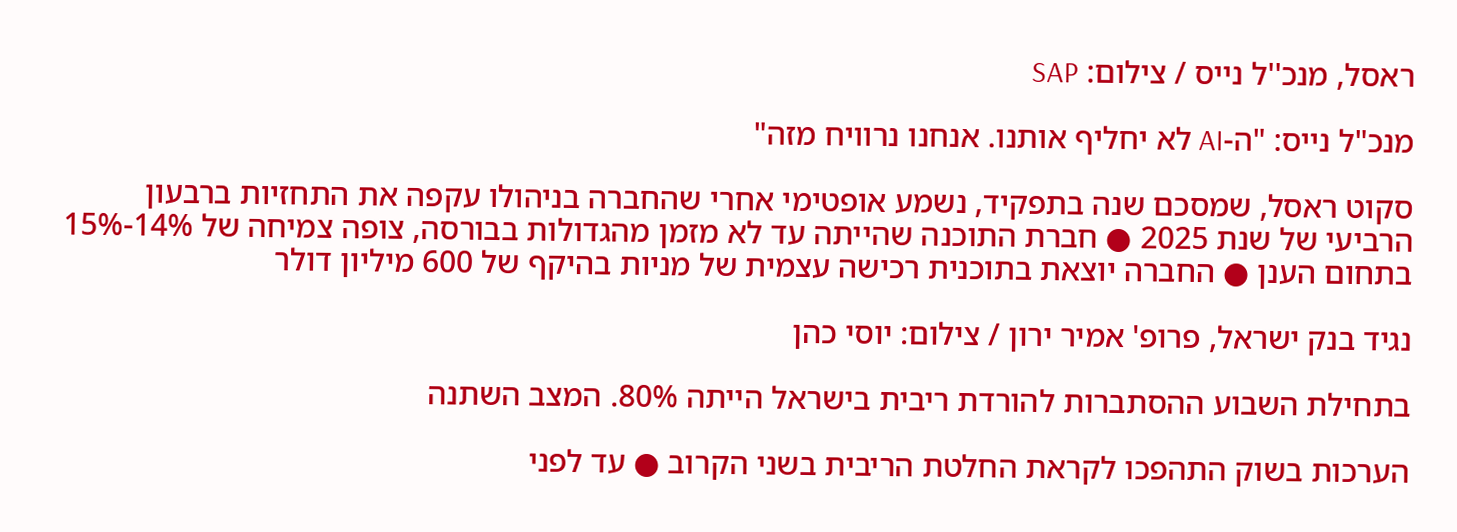ראסל, מנכ''ל נייס / צילום: SAP

מנכ"ל נייס: "ה-AI לא יחליף אותנו. אנחנו נרוויח מזה"

סקוט ראסל, שמסכם שנה בתפקיד, נשמע אופטימי אחרי שהחברה בניהולו עקפה את התחזיות ברבעון הרביעי של שנת 2025 ● חברת התוכנה שהייתה עד לא מזמן מהגדולות בבורסה, צופה צמיחה של 14%-15% בתחום הענן ● החברה יוצאת בתוכנית רכישה עצמית של מניות בהיקף של 600 מיליון דולר

נגיד בנק ישראל, פרופ' אמיר ירון / צילום: יוסי כהן

בתחילת השבוע ההסתברות להורדת ריבית בישראל הייתה 80%. המצב השתנה

הערכות בשוק התהפכו לקראת החלטת הריבית בשני הקרוב ● עד לפני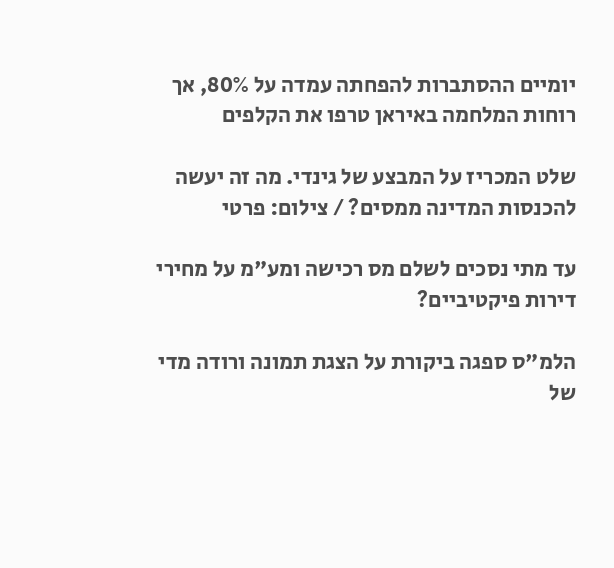יומיים ההסתברות להפחתה עמדה על 80%, אך רוחות המלחמה באיראן טרפו את הקלפים

שלט המכריז על המבצע של גינדי. מה זה יעשה להכנסות המדינה ממסים? / צילום: פרטי

עד מתי נסכים לשלם מס רכישה ומע"מ על מחירי דירות פיקטיביים?

הלמ"ס ספגה ביקורת על הצגת תמונה ורודה מדי של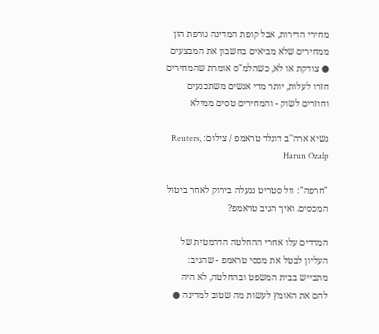מחירי הדירות, אבל קופת המדינה גורפת הון ממחירים שלא מביאים בחשבון את המבצעים ● צודקת או לא, כשהלמ"ס אומרת שהמחירים חזרו לעלות, יותר מדי אנשים משתכנעים וחוזרים לשוק - והמחירים טסים ממילא

נשיא ארה''ב דונלד טראמפ / צילום: Reuters, Harun Ozalp

"חרפה": וול סטריט ננעלה בירוק לאחר ביטול המכסים. ואיך הגיב טראמפ?

המדדים עלו אחרי ההחלטה הדרמטית של העליון לבטל את מכסי טראמפ - שהגיב: מתבייש בבית המשפט ובהחלטה, לא היה להם את האומץ לעשות מה שטוב למדינה ●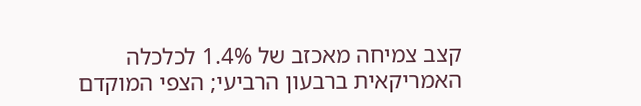קצב צמיחה מאכזב של 1.4% לכלכלה האמריקאית ברבעון הרביעי; הצפי המוקדם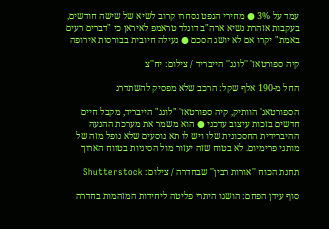עמד על 3% ● מחירי הנפט נסחרו קרוב לשיא של שישה חודשים, בעקבות אזהרת נשיא ארה"ב דונלד טראמפ לאיראן כי "דברים רעים באמת" יקרו אם לא יושג הסכם ● נעילה חיובית בבורסות אירופה

קיה ספורטאז' ''לונג'' הייבריד / צילום: יח''צ

החל מ-190 אלף שקל: הרכב שלא מפסיק להשתדרג

הספורטאג' הוותיק, קיה ספורטאז' "לונג" הייבריד, מקבל חיים חדשים בזכות עיצוב עדכני ● הוא משמר את מערכת ההנעה ההיברידית החסכונית שלו ויש לו תא נוסעים שלא נופל מזה של מותגי פרימיום. לא בטוח שזה יעזור מול הסיניות בטווח הארוך

תחנת הכוח ''אורות רבין'' שבחדרה / צילום: Shutterstock

סוף עידן הפחם: הושגו היתרי פליטה ליחידות המזהמות בחדרה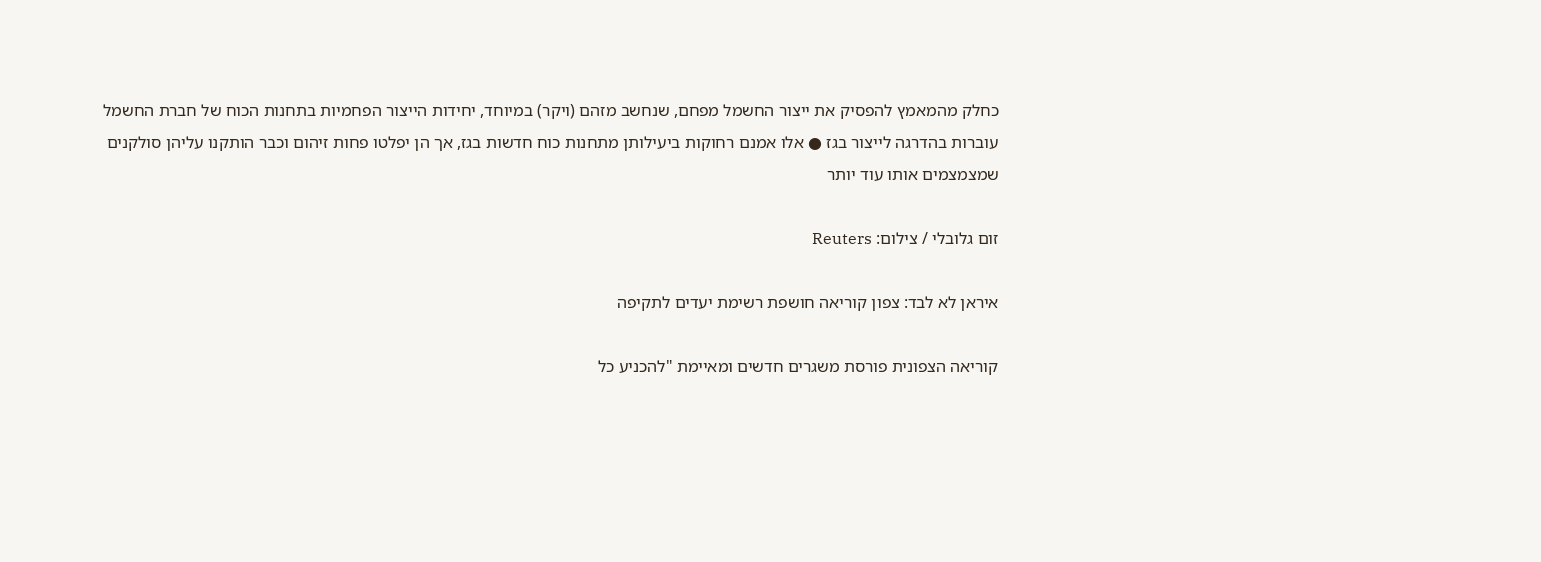כחלק מהמאמץ להפסיק את ייצור החשמל מפחם, שנחשב מזהם (ויקר) במיוחד, יחידות הייצור הפחמיות בתחנות הכוח של חברת החשמל עוברות בהדרגה לייצור בגז ● אלו אמנם רחוקות ביעילותן מתחנות כוח חדשות בגז, אך הן יפלטו פחות זיהום וכבר הותקנו עליהן סולקנים שמצמצמים אותו עוד יותר

זום גלובלי / צילום: Reuters

איראן לא לבד: צפון קוריאה חושפת רשימת יעדים לתקיפה

קוריאה הצפונית פורסת משגרים חדשים ומאיימת "להכניע כל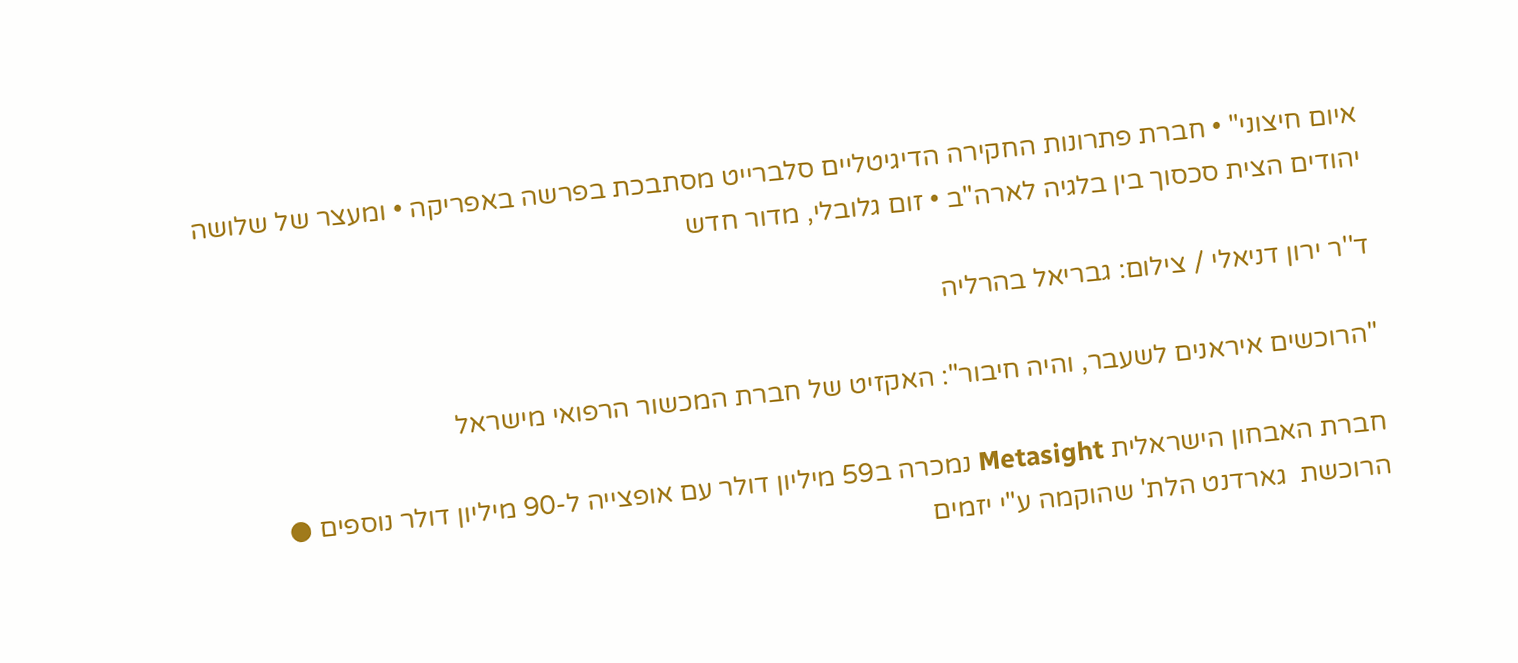איום חיצוני" • חברת פתרונות החקירה הדיגיטליים סלברייט מסתבכת בפרשה באפריקה • ומעצר של שלושה יהודים הצית סכסוך בין בלגיה לארה"ב • זום גלובלי, מדור חדש

ד''ר ירון דניאלי / צילום: גבריאל בהרליה

"הרוכשים איראנים לשעבר, והיה חיבור": האקזיט של חברת המכשור הרפואי מישראל

חברת האבחון הישראלית Metasight נמכרה ב59 מיליון דולר עם אופצייה ל-90 מיליון דולר נוספים ● הרוכשת  גארדנט הלת' שהוקמה ע"י יזמים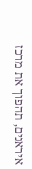איראנים, תהפוך את מרכז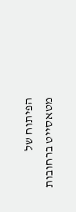הפיתוח של מטאסייט ברחובות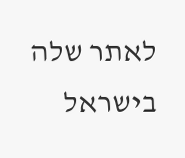לאתר שלה בישראל